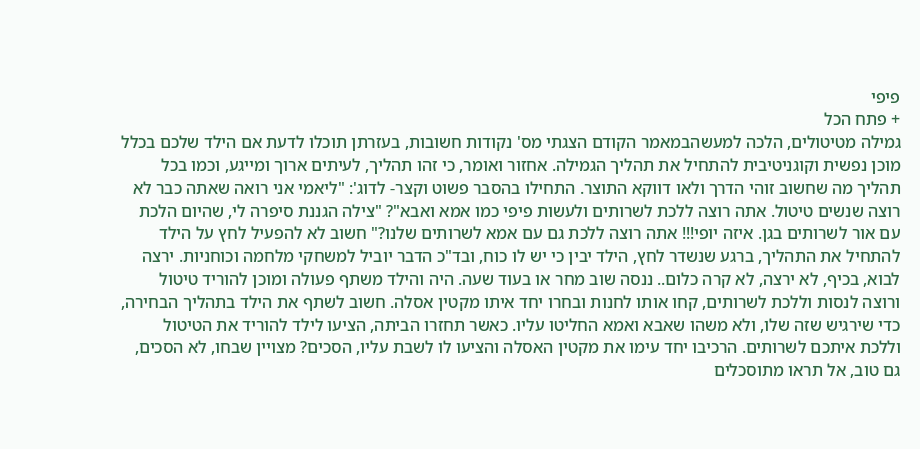פיפי
+ פתח הכל
גמילה מטיטולים, הלכה למעשהבמאמר הקודם הצגתי מס' נקודות חשובות, בעזרתן תוכלו לדעת אם הילד שלכם בכלל מוכן נפשית וקוגניטיבית להתחיל את תהליך הגמילה. אחזור ואומר, כי זהו תהליך, לעיתים ארוך ומייגע, וכמו בכל תהליך מה שחשוב זוהי הדרך ולאו דווקא התוצר. התחילו בהסבר פשוט וקצר- לדוג': "ליאמי אני רואה שאתה כבר לא רוצה שנשים טיטול. אתה רוצה ללכת לשרותים ולעשות פיפי כמו אמא ואבא"? "צילה הגננת סיפרה לי, שהיום הלכת עם אור לשרותים בגן. איזה יופי!!! אתה רוצה ללכת גם עם אמא לשרותים שלנו?" חשוב לא להפעיל לחץ על הילד להתחיל את התהליך, ברגע שנשדר לחץ, הילד יבין כי יש לו כוח, ובד"כ הדבר יוביל למשחקי מלחמה וכוחניות. ירצה לבוא, בכיף, לא ירצה, לא קרה כלום.. ננסה שוב מחר או בעוד שעה. היה והילד משתף פעולה ומוכן להוריד טיטול ורוצה לנסות וללכת לשרותים, קחו אותו לחנות ובחרו יחד איתו מקטין אסלה. חשוב לשתף את הילד בתהליך הבחירה, כדי שירגיש שזה שלו, ולא משהו שאבא ואמא החליטו עליו. כאשר תחזרו הביתה, הציעו לילד להוריד את הטיטול וללכת איתכם לשרותים. הרכיבו יחד עימו את מקטין האסלה והציעו לו לשבת עליו, הסכים? מצויין שבחו, לא הסכים, גם טוב, אל תראו מתוסכלים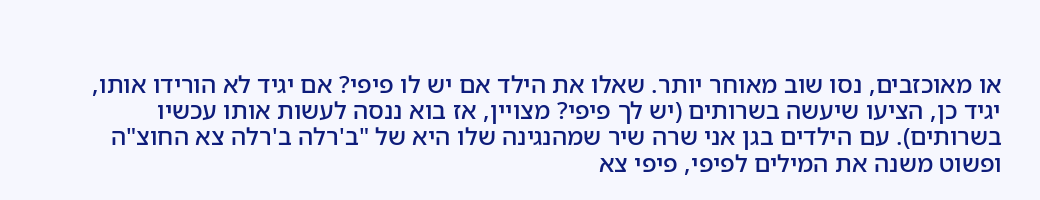או מאוכזבים, נסו שוב מאוחר יותר. שאלו את הילד אם יש לו פיפי? אם יגיד לא הורידו אותו, יגיד כן, הציעו שיעשה בשרותים (יש לך פיפי? מצויין, אז בוא ננסה לעשות אותו עכשיו בשרותים). עם הילדים בגן אני שרה שיר שמהנגינה שלו היא של "ב'רלה ב'רלה צא החוצ"ה ופשוט משנה את המילים לפיפי, פיפי צא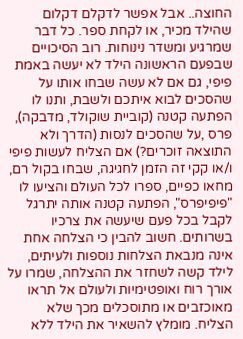החוצה.. אבל אפשר לדקלם דקלום שהילד מכיר, או לקחת ספר. כל דבר שמרגיע ומשדר נינוחות. רוב הסיכויים שבפעם הראשונה הילד לא יעשה באמת פיפי, גם אם לא עשה שבחו אותו על שהסכים לבוא איתכם ולשבת, ותנו לו הפתעה קטנה (קוביית שוקולד, מדבקה), פרס ,על שהסכים לנסות (הדרך ולא התוצאה זוכרים?) אם הצליח לעשות פיפי ו/או קקי זה הזמן לחגיגה, שבחו בקול רם, מחאו כפיים, ספרו לכל העולם והציעו לו "פיפיפרס", הפתעה קטנה אותה יתרגל לקבל בכל פעם שיעשה את צרכיו בשרותים. חשוב להבין כי הצלחה אחת אינה מנבאת הצלחות נוספות ולעיתים, לילד קשה לשחזר את ההצלחה, שמרו על אורך רוח ואופטימיות ולעולם אל תראו מאוכזבים או מתוסכלים מכך שלא הצליח. מומלץ להשאיר את הילד ללא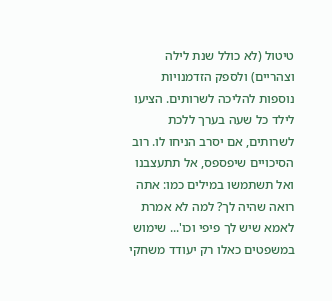טיטול (לא כולל שנת לילה וצהריים) ולספק הזדמנויות נוספות להליכה לשרותים. הציעו לילד כל שעה בערך ללכת לשרותים, אם יסרב הניחו לו. רוב הסיכויים שיפספס, אל תתעצבנו ואל תשתמשו במילים כמו: אתה רואה שהיה לך? למה לא אמרת לאמא שיש לך פיפי וכו'... שימוש במשפטים כאלו רק יעודד משחקי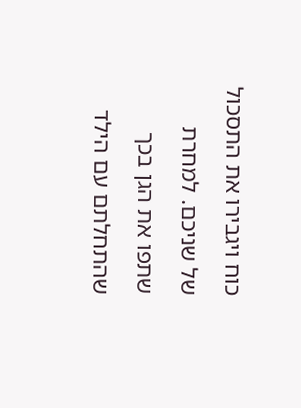כוח ויגבירו את התסכול של שניכם. למחרת שתפו את הגן בכך שהתחלתם עם הילד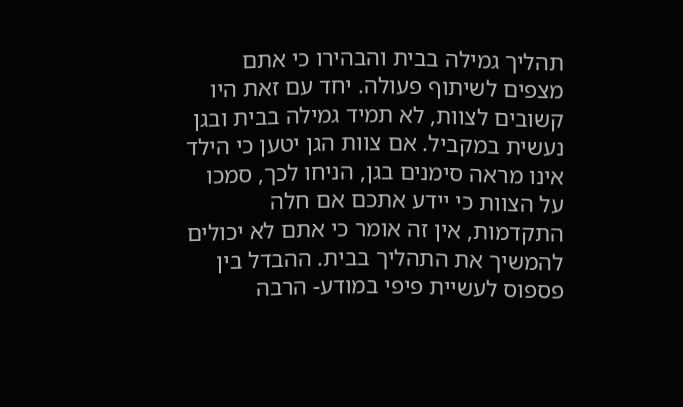תהליך גמילה בבית והבהירו כי אתם מצפים לשיתוף פעולה. יחד עם זאת היו קשובים לצוות, לא תמיד גמילה בבית ובגן נעשית במקביל. אם צוות הגן יטען כי הילד אינו מראה סימנים בגן, הניחו לכך, סמכו על הצוות כי יידע אתכם אם חלה התקדמות, אין זה אומר כי אתם לא יכולים להמשיך את התהליך בבית. ההבדל בין פספוס לעשיית פיפי במודע- הרבה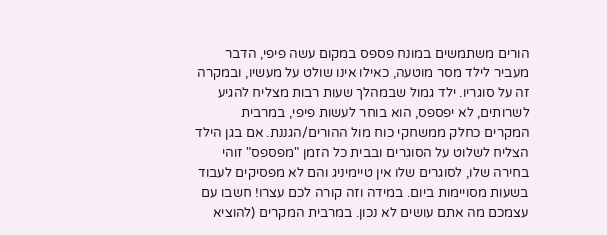הורים משתמשים במונח פספס במקום עשה פיפי, הדבר מעביר לילד מסר מוטעה, כאילו אינו שולט על מעשיו, ובמקרה זה על סוגריו. ילד גמול שבמהלך שעות רבות מצליח להגיע לשרותים, לא יפספס, הוא בוחר לעשות פיפי, במרבית המקרים כחלק ממשחקי כוח מול ההורים/הגננת. אם בגן הילד הצליח לשלוט על הסוגרים ובבית כל הזמן "מפספס" זוהי בחירה שלו, לסוגרים שלו אין טיימיניג והם לא מפסיקים לעבוד בשעות מסויימות ביום. במידה וזה קורה לכם עצרו! חשבו עם עצמכם מה אתם עושים לא נכון. במרבית המקרים (להוציא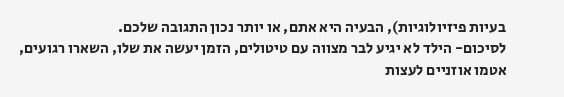בעיות פיזיולוגיות), הבעיה היא אתם, או יותר נכון התגובה שלכם.
לסיכום- הילד לא יגיע לבר מצווה עם טיטולים, הזמן יעשה את שלו, השארו רגועים, אטמו אוזניים לעצות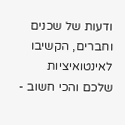ודעות של שכנים וחברים, הקשיבו לאינטואיציות שלכם והכי חשוב -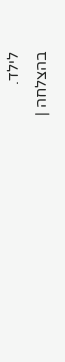לילד.
בהצלחה |